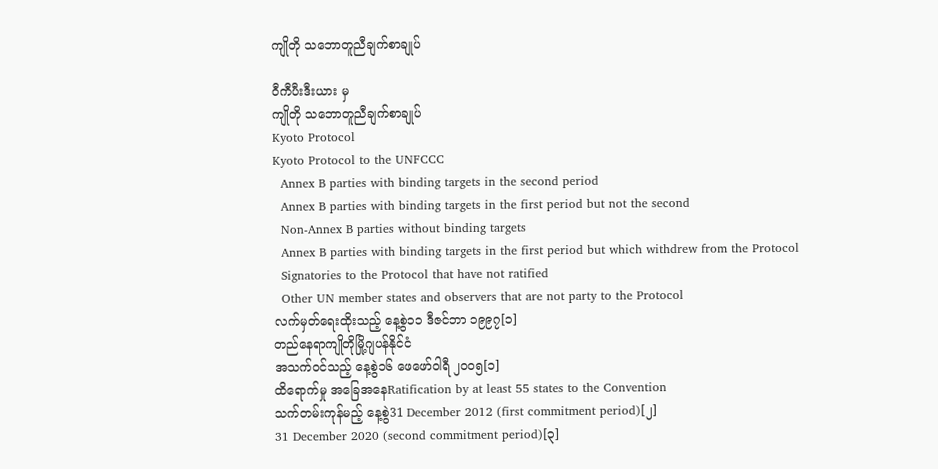ကျိုတို သဘောတူညီချက်စာချုပ်

ဝီကီပီးဒီးယား မှ
ကျိုတို သဘောတူညီချက်စာချုပ်
Kyoto Protocol
Kyoto Protocol to the UNFCCC
  Annex B parties with binding targets in the second period
  Annex B parties with binding targets in the first period but not the second
  Non-Annex B parties without binding targets
  Annex B parties with binding targets in the first period but which withdrew from the Protocol
  Signatories to the Protocol that have not ratified
  Other UN member states and observers that are not party to the Protocol
လက်မှတ်ရေးထိုးသည့် နေ့စွဲ၁၁ ဒီဇင်ဘာ ၁၉၉၇[၁]
တည်နေရာကျိုတိုမြို့ဂျပန်နိုင်ငံ
အသက်ဝင်သည့် နေ့စွဲ၁၆ ဖေဖော်ဝါရီ ၂၀၀၅[၁]
ထိရောက်မှု အခြေအနေRatification by at least 55 states to the Convention
သက်တမ်းကုန်မည့် နေ့စွဲ31 December 2012 (first commitment period)[၂]
31 December 2020 (second commitment period)[၃]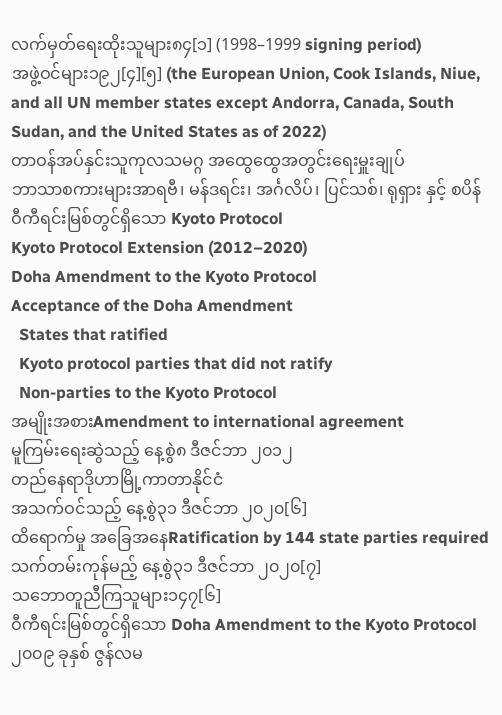လက်မှတ်ရေးထိုးသူများ၈၄[၁] (1998–1999 signing period)
အဖွဲ့ဝင်များ၁၉၂[၄][၅] (the European Union, Cook Islands, Niue, and all UN member states except Andorra, Canada, South Sudan, and the United States as of 2022)
တာဝန်အပ်နှင်းသူကုလသမဂ္ဂ အထွေထွေအတွင်းရေးမှူးချုပ်
ဘာသာစကားများအာရဗီ၊ မန်ဒရင်း၊ အင်္ဂလိပ်၊ ပြင်သစ်၊ ရုရှား နှင့် စပိန်
ဝီကီရင်းမြစ်တွင်ရှိသော Kyoto Protocol
Kyoto Protocol Extension (2012–2020)
Doha Amendment to the Kyoto Protocol
Acceptance of the Doha Amendment
  States that ratified
  Kyoto protocol parties that did not ratify
  Non-parties to the Kyoto Protocol
အမျိုးအစားAmendment to international agreement
မူကြမ်းရေးဆွဲသည့် နေ့စွဲ၈ ဒီဇင်ဘာ ၂၀၁၂
တည်နေရာဒိုဟာမြို့ကာတာနိုင်ငံ
အသက်ဝင်သည့် နေ့စွဲ၃၁ ဒီဇင်ဘာ ၂၀၂၀[၆]
ထိရောက်မှု အခြေအနေRatification by 144 state parties required
သက်တမ်းကုန်မည့် နေ့စွဲ၃၁ ဒီဇင်ဘာ ၂၀၂၀[၇]
သဘောတူညီကြသူများ၁၄၇[၆]
ဝီကီရင်းမြစ်တွင်ရှိသော Doha Amendment to the Kyoto Protocol
၂၀၀၉ ခုနှစ် ဇွန်လမ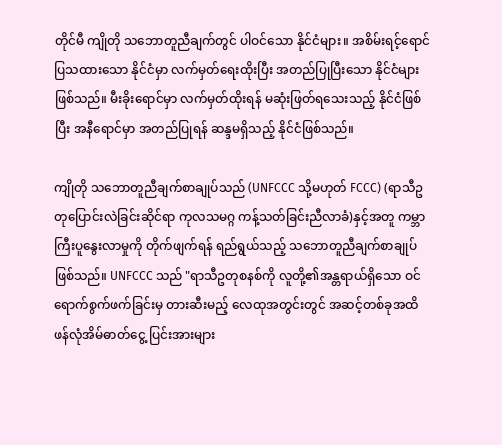တိုင်မီ ကျိုတို သဘောတူညီချက်တွင် ပါဝင်သော နိုင်ငံများ။ အစိမ်းရင့်ရောင် ပြသထားသော နိုင်ငံမှာ လက်မှတ်ရေးထိုးပြီး အတည်ပြုပြီးသော နိုင်ငံများဖြစ်သည်။ မီးခိုးရောင်မှာ လက်မှတ်ထိုးရန် မဆုံးဖြတ်ရသေးသည့် နိုင်ငံဖြစ်ပြီး အနီရောင်မှာ အတည်ပြုရန် ဆန္ဒမရှိသည့် နိုင်ငံဖြစ်သည်။

ကျိုတို သဘောတူညီချက်စာချုပ်သည် (UNFCCC သို့မဟုတ် FCCC) (ရာသီဥတုပြောင်းလဲခြင်းဆိုင်ရာ ကုလသမဂ္ဂ ကန့်သတ်ခြင်းညီလာခံ)နှင့်အတူ ကမ္ဘာကြီးပူနွေးလာမှုကို တိုက်ဖျက်ရန် ရည်ရွယ်သည့် သဘောတူညီချက်စာချုပ်ဖြစ်သည်။ UNFCCC သည် "ရာသီဥတုစနစ်ကို လူတို့၏အန္တရာယ်ရှိသော ဝင်ရောက်စွက်ဖက်ခြင်းမှ တားဆီးမည့် လေထုအတွင်းတွင် အဆင့်တစ်ခုအထိ ဖန်လုံအိမ်ဓာတ်ငွေ့ ပြင်းအားများ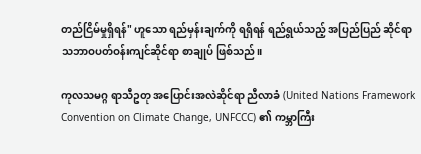တည်ငြိမ်မှုရှိရန်" ဟူသော ရည်မှန်းချက်ကို ရရှိရန် ရည်ရွယ်သည့် အပြည်ပြည် ဆိုင်ရာ သဘာဝပတ်ဝန်းကျင်ဆိုင်ရာ စာချုပ် ဖြစ်သည်။

ကုလသမဂ္ဂ ရာသီဥတု အပြောင်းအလဲဆိုင်ရာ ညီလာခံ (United Nations Framework Convention on Climate Change, UNFCCC) ၏ ကမ္ဘာကြီး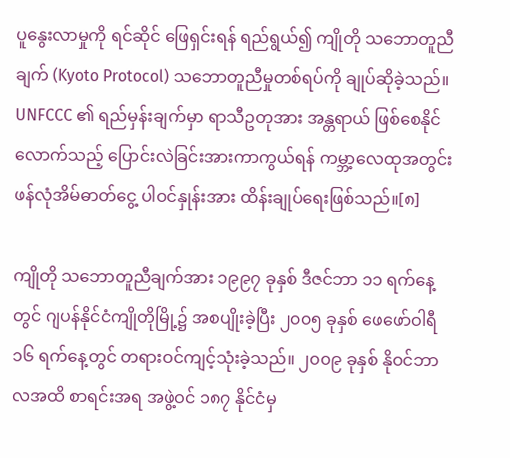ပူနွေးလာမှုကို ရင်ဆိုင် ဖြေရှင်းရန် ရည်ရွယ်၍ ကျိုတို သဘောတူညီချက် (Kyoto Protocol) သဘောတူညီမှုတစ်ရပ်ကို ချုပ်ဆိုခဲ့သည်။ UNFCCC ၏ ရည်မှန်းချက်မှာ ရာသီဥတုအား အန္တရာယ် ဖြစ်စေနိုင်လောက်သည့် ပြောင်းလဲခြင်းအားကာကွယ်ရန် ကမ္ဘာ့လေထုအတွင်း ဖန်လုံအိမ်ဓာတ်ငွေ့ ပါဝင်နှုန်းအား ထိန်းချုပ်ရေးဖြစ်သည်။[၈]

ကျိုတို သဘောတူညီချက်အား ၁၉၉၇ ခုနှစ် ဒီဇင်ဘာ ၁၁ ရက်နေ့တွင် ဂျပန်နိုင်ငံကျိုတိုမြို့၌ အစပျိုးခဲ့ပြီး ၂၀၀၅ ခုနှစ် ဖေဖော်ဝါရီ ၁၆ ရက်နေ့တွင် တရားဝင်ကျင့်သုံးခဲ့သည်။ ၂၀၀၉ ခုနှစ် နိုဝင်ဘာလအထိ စာရင်းအရ အဖွဲ့ဝင် ၁၈၇ နိုင်ငံမှ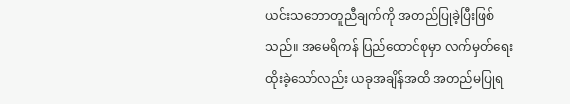ယင်းသဘောတူညီချက်ကို အတည်ပြုခဲ့ပြီးဖြစ်သည်။ အမေရိကန် ပြည်ထောင်စုမှာ လက်မှတ်ရေးထိုးခဲ့သော်လည်း ယခုအချိန်အထိ အတည်မပြုရ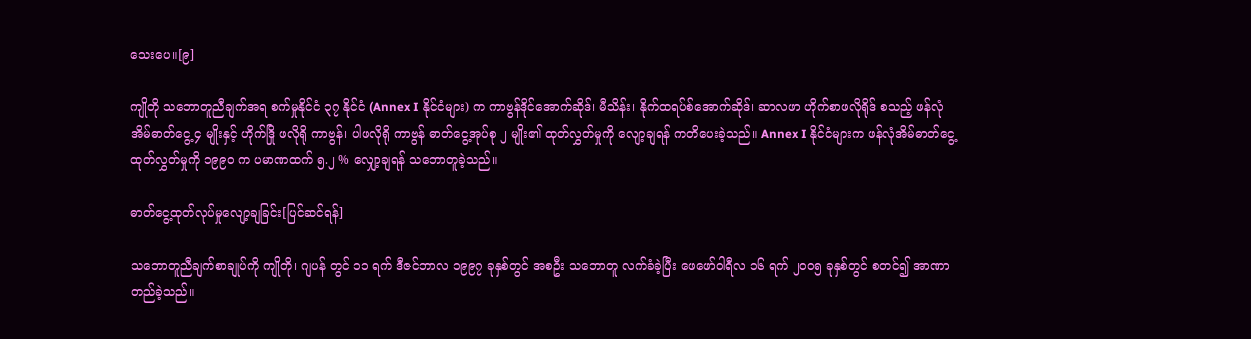သေးပေ။[၉]

ကျိုတို သဘောတူညီချက်အရ စက်မှုနိုင်ငံ ၃၇ နိုင်ငံ (Annex I နိုင်ငံများ) က ကာဗွန်ဒိုင်အောက်ဆိုဒ်၊ မီသိန်း၊ နိုက်ထရပ်စ်အောက်ဆိုဒ်၊ ဆာလဖာ ဟိုက်စာဖလိုရိုဒ် စသည့် ဖန်လုံအိမ်ဓာတ်ငွေ့ ၄ မျိုးနှင့် ဟိုက်ဒြို ဖလိုရို ကာဗွန်၊ ပါဖလိုရို ကာဗွန် ဓာတ်ငွေ့အုပ်စု ၂ မျိုး၏ ထုတ်လွှတ်မှုကို လျော့ချရန် ကတိပေးခဲ့သည်။ Annex I နိုင်ငံများက ဖန်လုံအိမ်ဓာတ်ငွေ့ ထုတ်လွှတ်မှုကို ၁၉၉၀ က ပမာဏထက် ၅.၂ % လျှော့ချရန် သဘောတူခဲ့သည်။

ဓာတ်ငွေ့ထုတ်လုပ်မှုလျော့ချခြင်း[ပြင်ဆင်ရန်]

သဘောတူညီချက်စာချုပ်ကို ကျိုတို၊ ဂျပန် တွင် ၁၁ ရက် ဒီဇင်ဘာလ ၁၉၉၇ ခုနှစ်တွင် အစဦး သဘောတူ လက်ခံခဲ့ပြီး ဖေဖော်ဝါရီလ ၁၆ ရက် ၂၀၀၅ ခုနှစ်တွင် စတင်၍ အာဏာတည်ခဲ့သည်။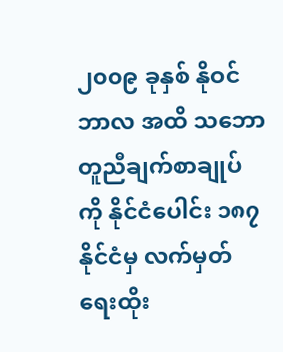၂၀၀၉ ခုနှစ် နိုဝင်ဘာလ အထိ သဘောတူညီချက်စာချုပ်ကို နိုင်ငံပေါင်း ၁၈၇ နိုင်ငံမှ လက်မှတ်ရေးထိုး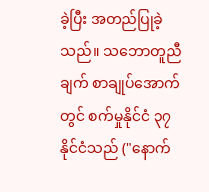ခဲ့ပြီး အတည်ပြုခဲ့သည်။ သဘောတူညီချက် စာချုပ်အောက်တွင် စက်မှုနိုင်ငံ ၃၇ နိုင်ငံသည် ("နောက်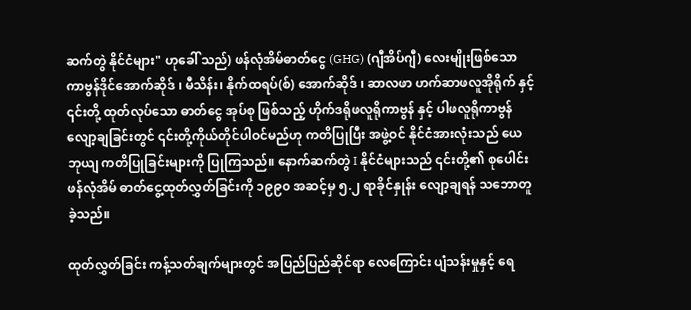ဆက်တွဲ နိုင်ငံများ" ဟုခေါ် သည်) ဖန်လုံအိမ်ဓာတ်ငွေ (GHG) (ဂျီအိပ်ဂျီ) လေးမျိုးဖြစ်သော ကာဗွန်ဒိုင်အောက်ဆိုဒ် ၊ မီသိန်း၊ နိုက်ထရပ်(စ်) အောက်ဆိုဒ် ၊ ဆာလဖာ ဟက်ဆာဖလူအိုရိုက် နှင့် ၎င်းတို့ ထုတ်လုပ်သော ဓာတ်ငွေ အုပ်စု ဖြစ်သည့် ဟိုက်ဒရိုဖလူရိုကာဗွန် နှင့် ပါဖလူရိုကာဗွန် လျော့ချခြင်းတွင် ၎င်းတို့ကိုယ်တိုင်ပါဝင်မည်ဟု ကတိပြုပြီး အဖွဲ့ဝင် နိုင်ငံအားလုံးသည် ယေဘုယျ ကတိပြုခြင်းများကို ပြုကြသည်။ နောက်ဆက်တွဲ I နိုင်ငံများသည် ၎င်းတို့၏ စုပေါင်းဖန်လုံအိမ် ဓာတ်ငွေ့ထုတ်လွှတ်ခြင်းကို ၁၉၉၀ အဆင့်မှ ၅.၂ ရာခိုင်နှုန်း လျော့ချရန် သဘောတူခဲ့သည်။

ထုတ်လွှတ်ခြင်း ကန့်သတ်ချက်များတွင် အပြည်ပြည်ဆိုင်ရာ လေကြောင်း ပျံသန်းမှုနှင့် ရေ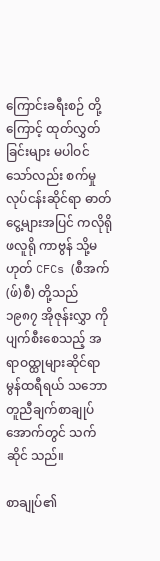ကြောင်းခရီးစဉ် တို့ကြောင့် ထုတ်လွှတ်ခြင်းများ မပါဝင်သော်လည်း စက်မှုလုပ်ငန်းဆိုင်ရာ ဓာတ်ငွေ့များအပြင် ကလိုရိုဖလူရို ကာဗွန် သို့မဟုတ် CFCs (စီအက်(ဖ်)စီ) တို့သည် ၁၉၈၇ အိုဇုန်းလွှာ ကိုပျက်စီးစေသည့် အရာဝထ္ထုများဆိုင်ရာ မွန်ထရီရယ် သဘောတူညီချက်စာချုပ် အောက်တွင် သက်ဆိုင် သည်။

စာချုပ်၏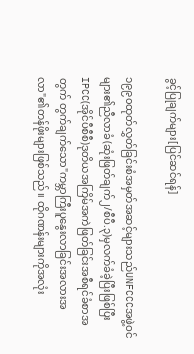ခွင့်ပြုချက်များ[ပြင်ဆင်ရန်]

၁၉၉၀ထုတ်လွှတ်ခြင်းစံအမှတ်အဆင့်များသည်UNFCCCအဖွဲ့ဝင်များ၏ညီလာခံ(ဆုံးဖြတ်ချက်၂/စီပီ.၃)မှလက်ခံခဲ့ပြီးဖြစ်ပြီးIPCC(အိုင်ပီစီစီ)ဒုတိယအကြိမ်အကဲဖြတ်ခြင်းအစီရင်ခံစာအတွက် တွက်ချက်သော"ကမ္ဘာကြီးပူနွေးလာခြင်းအလားအလာ"၏တန်ဖိုးများဖြစ်သည်။ ထိုဂဏန်းများကိုအလုံး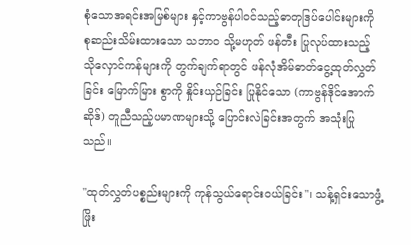စုံသောအရင်းအမြစ်များ နှင့်ကာဗွန်ပါဝင်သည့်ဓာတုဒြပ်ပေါင်းများကို စုဆည်းသိမ်းထားသော သဘာဝ သို့မဟုတ် ဖန်တီး ပြုလုပ်ထားသည့် သိုလှောင်ကန်များကို တွက်ချက်ရာတွင် ဖန်လုံအိမ်ဓာတ်ငွေ့ထုတ်လွှတ်ခြင်း မြောက်မြား စွာကို နှိုင်းယှဉ်ခြင်း ပြုနိုင်သော (ကာဗွန်ဒိုင်အောက်ဆိုဒ်) တူညီသည့်ပမာဏများသို့ ပြောင်းလဲခြင်းအတွက် အသုံးပြုသည်။

"ထုတ်လွှတ်ပစ္စည်းများကို ကုန်သွယ်ရောင်းဝယ်ခြင်း"၊ သန့်ရှင်းသောဖွံ့ဖြိုး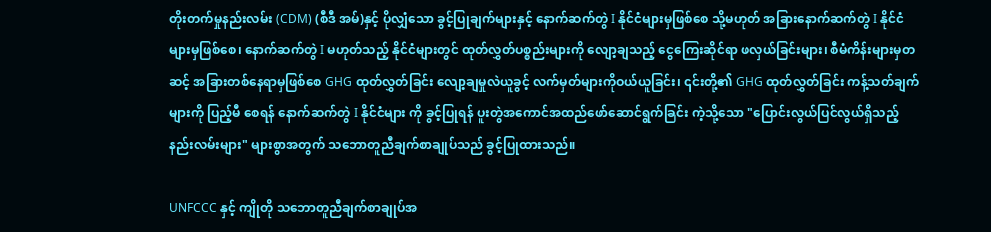တိုးတက်မှုနည်းလမ်း (CDM) (စီဒီ အမ်)နှင့် ပိုလျှံသော ခွင့်ပြုချက်များနှင့် နောက်ဆက်တွဲ I နိုင်ငံများမှဖြစ်စေ သို့မဟုတ် အခြားနောက်ဆက်တွဲ I နိုင်ငံများမှဖြစ်စေ၊ နောက်ဆက်တွဲ I မဟုတ်သည့် နိုင်ငံများတွင် ထုတ်လွှတ်ပစ္စည်းများကို လျော့ချသည့် ငွေကြေးဆိုင်ရာ ဖလှယ်ခြင်းများ၊ စီမံကိန်းများမှတဆင့် အခြားတစ်နေရာမှဖြစ်စေ GHG ထုတ်လွှတ်ခြင်း လျော့ချမှုလဲယူခွင့် လက်မှတ်များကိုဝယ်ယူခြင်း၊ ၎င်းတို့၏ GHG ထုတ်လွှတ်ခြင်း ကန့်သတ်ချက်များကို ပြည့်မီ စေရန် နောက်ဆက်တွဲ I နိုင်ငံများ ကို ခွင့်ပြုရန် ပူးတွဲအကောင်အထည်ဖော်ဆောင်ရွက်ခြင်း ကဲ့သို့သော "ပြောင်းလွယ်ပြင်လွယ်ရှိသည့်နည်းလမ်းများ" များစွာအတွက် သဘောတူညီချက်စာချုပ်သည် ခွင့်ပြုထားသည်။

UNFCCC နှင့် ကျိုတို သဘောတူညီချက်စာချုပ်အ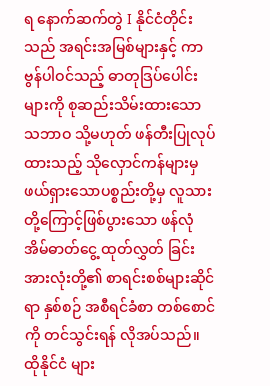ရ နောက်ဆက်တွဲ I နိုင်ငံတိုင်းသည် အရင်းအမြစ်များနှင့် ကာဗွန်ပါဝင်သည့် ဓာတုဒြပ်ပေါင်းများကို စုဆည်းသိမ်းထားသော သဘာဝ သို့မဟုတ် ဖန်တီးပြုလုပ်ထားသည့် သိုလှောင်ကန်များမှ ဖယ်ရှားသောပစ္စည်းတို့မှ လူသားတို့ကြောင့်ဖြစ်ပွားသော ဖန်လုံအိမ်ဓာတ်ငွေ့ ထုတ်လွှတ် ခြင်းအားလုံးတို့၏ စာရင်းစစ်များဆိုင်ရာ နှစ်စဉ် အစီရင်ခံစာ တစ်စောင်ကို တင်သွင်းရန် လိုအပ်သည်။ ထိုနိုင်ငံ များ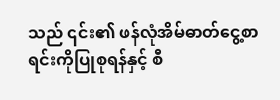သည် ၎င်း၏ ဖန်လုံအိမ်ဓာတ်ငွေ့စာရင်းကိုပြုစုရန်နှင့် စီ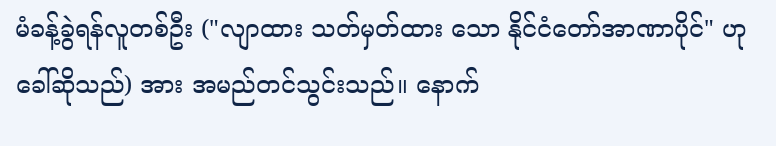မံခန့်ခွဲရန်လူတစ်ဦး ("လျာထား သတ်မှတ်ထား သော နိုင်ငံတော်အာဏာပိုင်" ဟုခေါ်ဆိုသည်) အား အမည်တင်သွင်းသည်။ နောက်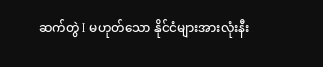ဆက်တွဲ I မဟုတ်သော နိုင်ငံများအားလုံးနီး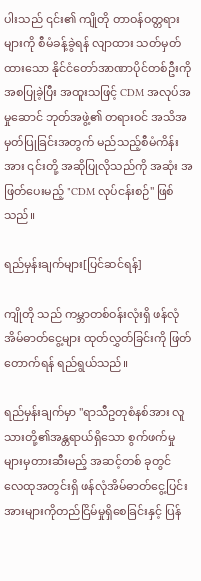ပါးသည် ၎င်း၏ ကျိုတို တာဝန်ဝတ္တရားများကို စီမံခန့်ခွဲရန် လျာထား သတ်မှတ်ထားသော နိုင်ငံတော်အာဏာပိုင်တစ်ဦးကို အစပြုခဲ့ပြီး အထူးသဖြင့် CDM အလုပ်အမှုဆောင် ဘုတ်အဖွဲ့၏ တရားဝင် အသိအမှတ်ပြုခြင်းအတွက် မည်သည့်စီမံကိန်းအား ၎င်းတို့ အဆိုပြုလိုသည်ကို အဆုံး အဖြတ်ပေးမည့် "CDM လုပ်ငန်းစဉ်" ဖြစ်သည်။

ရည်မှန်းချက်များ[ပြင်ဆင်ရန်]

ကျိုတို သည် ကမ္ဘာတစ်ဝန်းလုံးရှိ ဖန်လုံအိမ်ဓာတ်ငွေ့များ ထုတ်လွှတ်ခြင်းကို ဖြတ်တောက်ရန် ရည်ရွယ်သည်။

ရည်မှန်းချက်မှာ "ရာသီဥတုစံနစ်အား လူသားတို့၏အန္တရာယ်ရှိသော စွက်ဖက်မှုများမှတားဆီးမည့် အဆင့်တစ် ခုတွင် လေထုအတွင်းရှိ ဖန်လုံအိမ်ဓာတ်ငွေ့ပြင်းအားများကိုတည်ငြိမ်မှုရှိစေခြင်းနှင့် ပြန်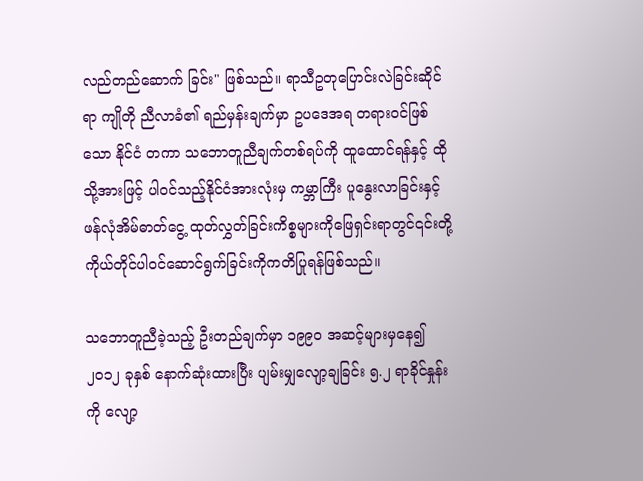လည်တည်ဆောက် ခြင်း" ဖြစ်သည်။ ရာသီဥတုပြောင်းလဲခြင်းဆိုင်ရာ ကျိုတို ညီလာခံ၏ ရည်မှန်းချက်မှာ ဥပဒေအရ တရားဝင်ဖြစ်သော နိုင်ငံ တကာ သဘောတူညီချက်တစ်ရပ်ကို ထူထောင်ရန်နှင့် ထိုသို့အားဖြင့် ပါဝင်သည့်နိုင်ငံအားလုံးမှ ကမ္ဘာကြီး ပူနွေးလာခြင်းနှင့် ဖန်လုံအိမ်ဓာတ်ငွေ့ ထုတ်လွှတ်ခြင်းကိစ္စများကိုဖြေရှင်းရာတွင်၎င်းတို့ကိုယ်တိုင်ပါဝင်ဆောင်ရွက်ခြင်းကိုကတိပြုရန်ဖြစ်သည်။

သဘောတူညီခဲ့သည့် ဦးတည်ချက်မှာ ၁၉၉၀ အဆင့်များမှနေ၍ ၂၀၁၂ ခုနှစ် နောက်ဆုံးထားပြီး ပျမ်းမျှလျော့ချခြင်း ၅.၂ ရာခိုင်နှုန်းကို လျော့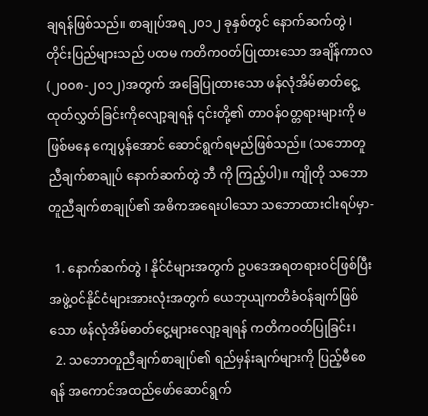ချရန်ဖြစ်သည်။ စာချုပ်အရ ၂၀၁၂ ခုနှစ်တွင် နောက်ဆက်တွဲ I တိုင်းပြည်များသည် ပထမ ကတိကဝတ်ပြုထားသော အချိန်ကာလ (၂၀၀၈-၂၀၁၂)အတွက် အခြေပြုထားသော ဖန်လုံအိမ်ဓာတ်ငွေ့ ထုတ်လွှတ်ခြင်းကိုလျော့ချရန် ၎င်းတို့၏ တာဝန်ဝတ္တရားများကို မဖြစ်မနေ ကျေပွန်အောင် ဆောင်ရွက်ရမည်ဖြစ်သည်။ (သဘောတူညီချက်စာချုပ် နောက်ဆက်တွဲ ဘီ ကို ကြည့်ပါ)။ ကျိုတို သဘောတူညီချက်စာချုပ်၏ အဓိကအရေးပါသော သဘောထားငါးရပ်မှာ-

  1. နောက်ဆက်တွဲ I နိုင်ငံများအတွက် ဥပဒေအရတရားဝင်ဖြစ်ပြီး အဖွဲ့ဝင်နိုင်ငံများအားလုံးအတွက် ယေဘုယျကတိခံဝန်ချက်ဖြစ်သော ဖန်လုံအိမ်ဓာတ်ငွေ့များလျော့ချရန် ကတိကဝတ်ပြုခြင်း၊
  2. သဘောတူညီချက်စာချုပ်၏ ရည်မှန်းချက်များကို ပြည့်မီစေရန် အကောင်အထည်ဖော်ဆောင်ရွက်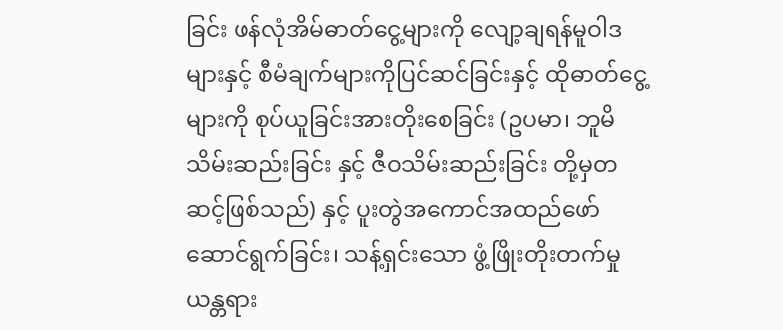ခြင်း ဖန်လုံအိမ်ဓာတ်ငွေ့များကို လျော့ချရန်မူဝါဒများနှင့် စီမံချက်များကိုပြင်ဆင်ခြင်းနှင့် ထိုဓာတ်ငွေ့များကို စုပ်ယူခြင်းအားတိုးစေခြင်း (ဥပမာ၊ ဘူမိသိမ်းဆည်းခြင်း နှင့် ဇီဝသိမ်းဆည်းခြင်း တို့မှတဆင့်ဖြစ်သည်) နှင့် ပူးတွဲအကောင်အထည်ဖော် ဆောင်ရွက်ခြင်း၊ သန့်ရှင်းသော ဖွံ့ဖြိုးတိုးတက်မှု ယန္တရား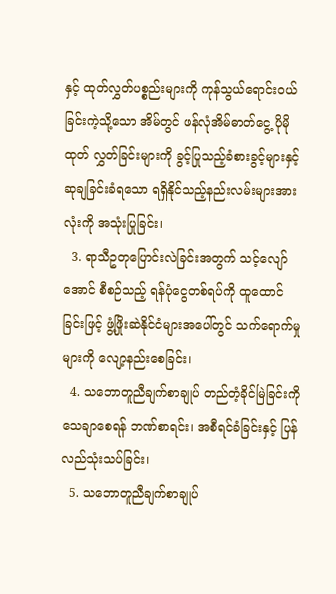နှင့် ထုတ်လွှတ်ပစ္စည်းများကို ကုန်သွယ်ရောင်းဝယ်ခြင်းကဲ့သို့သော အိမ်တွင် ဖန်လုံအိမ်ဓာတ်ငွေ့ ပိုမိုထုတ် လွှတ်ခြင်းများကို ခွင့်ပြုသည့်ခံစားခွင့်များနှင့် ဆုချခြင်းခံရသော ရရှိနိုင်သည့်နည်းလမ်းများအားလုံးကို အသုံးပြုခြင်း၊
  3. ရာသီဥတုပြောင်းလဲခြင်းအတွက် သင့်လျော်အောင် စီစဉ်သည့် ရန်ပုံငွေတစ်ရပ်ကို ထူထောင်ခြင်းဖြင့် ဖွံ့ဖြိုးဆဲနိုင်ငံများအပေါ်တွင် သက်ရောက်မှုများကို လျော့နည်းစေခြင်း၊
  4. သဘောတူညီချက်စာချုပ် တည်တံ့ခိုင်မြဲခြင်းကို သေချာစေရန် ဘဏ်စာရင်း၊ အစီရင်ခံခြင်းနှင့် ပြန်လည်သုံးသပ်ခြင်း၊
  5. သဘောတူညီချက်စာချုပ်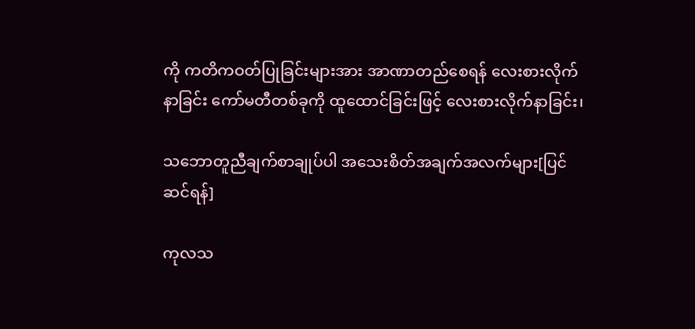ကို ကတိကဝတ်ပြုခြင်းများအား အာဏာတည်စေရန် လေးစားလိုက်နာခြင်း ကော်မတီတစ်ခုကို ထူထောင်ခြင်းဖြင့် လေးစားလိုက်နာခြင်း၊

သဘောတူညီချက်စာချုပ်ပါ အသေးစိတ်အချက်အလက်များ[ပြင်ဆင်ရန်]

ကုလသ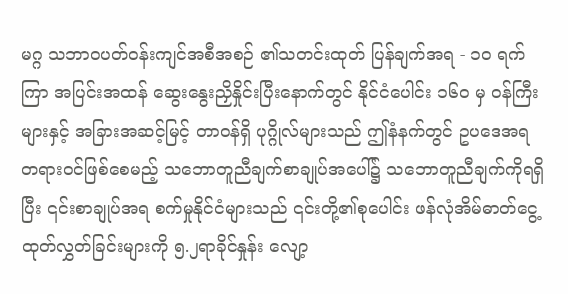မဂ္ဂ သဘာဝပတ်ဝန်းကျင်အစီအစဉ် ၏သတင်းထုတ် ပြန်ချက်အရ - ၁၀ ရက်ကြာ အပြင်းအထန် ဆွေးနွေးညှိနှိုင်းပြီးနောက်တွင် နိုင်ငံပေါင်း ၁၆၀ မှ ဝန်ကြီးများနှင့် အခြားအဆင့်မြင့် တာဝန်ရှိ ပုဂ္ဂိုလ်များသည် ဤနံနက်တွင် ဥပဒေအရ တရားဝင်ဖြစ်စေမည့် သဘောတူညီချက်စာချုပ်အပေါ်၌ သဘောတူညီချက်ကိုရရှိပြီး ၎င်းစာချုပ်အရ စက်မှုနိုင်ငံများသည် ၎င်းတို့၏စုပေါင်း ဖန်လုံအိမ်ဓာတ်ငွေ့ထုတ်လွှတ်ခြင်းများကို ၅.၂ရာခိုင်နှုန်း လျော့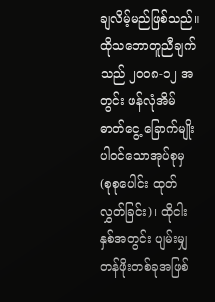ချလိမ့်မည်ဖြစ်သည်။ ထိုသဘောတူညီချက်သည် ၂၀၀၈-၁၂ အတွင်း ဖန်လုံအိမ်ဓာတ်ငွေ့ ခြောက်မျိုးပါဝင်သောအုပ်စုမှ (စုစုပေါင်း ထုတ်လွှတ်ခြင်း)၊ ထိုငါးနှစ်အတွင်း ပျမ်းမျှတန်ဖိုးတစ်ခုအဖြစ်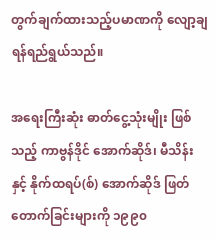တွက်ချက်ထားသည့်ပမာဏကို လျော့ချရန်ရည်ရွယ်သည်။

အရေးကြီးဆုံး ဓာတ်ငွေ့သုံးမျိုး ဖြစ်သည့် ကာဗွန်ဒိုင် အောက်ဆိုဒ်၊ မီသိန်း နှင့် နိုက်ထရပ်(စ်) အောက်ဆိုဒ် ဖြတ်တောက်ခြင်းများကို ၁၉၉၀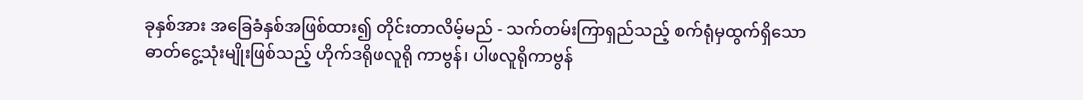ခုနှစ်အား အခြေခံနှစ်အဖြစ်ထား၍ တိုင်းတာလိမ့်မည် - သက်တမ်းကြာရှည်သည့် စက်ရုံမှထွက်ရှိသော ဓာတ်ငွေ့သုံးမျိုးဖြစ်သည့် ဟိုက်ဒရိုဖလူရို ကာဗွန်၊ ပါဖလူရိုကာဗွန်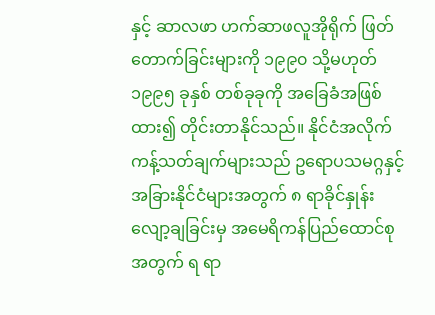နှင့် ဆာလဖာ ဟက်ဆာဖလူအိုရိုက် ဖြတ်တောက်ခြင်းများကို ၁၉၉၀ သို့မဟုတ် ၁၉၉၅ ခုနှစ် တစ်ခုခုကို အခြေခံအဖြစ်ထား၍ တိုင်းတာနိုင်သည်။ နိုင်ငံအလိုက် ကန့်သတ်ချက်များသည် ဥရောပသမဂ္ဂနှင့် အခြားနိုင်ငံများအတွက် ၈ ရာခိုင်နှုန်း လျော့ချခြင်းမှ အမေရိကန်ပြည်ထောင်စု အတွက် ရ ရာ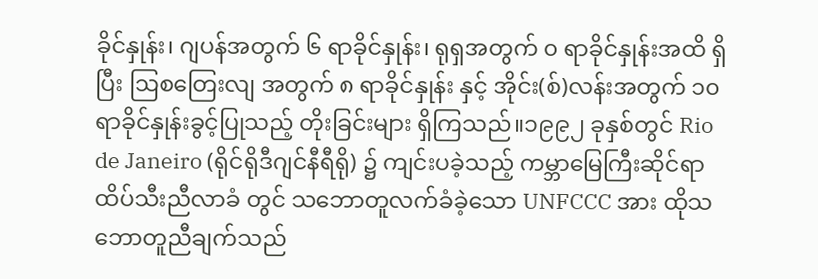ခိုင်နှုန်း၊ ဂျပန်အတွက် ၆ ရာခိုင်နှုန်း၊ ရုရှအတွက် ၀ ရာခိုင်နှုန်းအထိ ရှိပြီး ဩစတြေးလျ အတွက် ၈ ရာခိုင်နှုန်း နှင့် အိုင်း(စ်)လန်းအတွက် ၁၀ ရာခိုင်နှုန်းခွင့်ပြုသည့် တိုးခြင်းများ ရှိကြသည်။၁၉၉၂ ခုနှစ်တွင် Rio de Janeiro (ရိုင်ရိုဒီဂျင်နီရီရို) ၌ ကျင်းပခဲ့သည့် ကမ္ဘာမြေကြီးဆိုင်ရာထိပ်သီးညီလာခံ တွင် သဘောတူလက်ခံခဲ့သော UNFCCC အား ထိုသဘောတူညီချက်သည်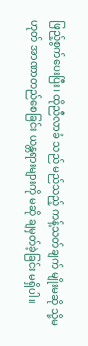ဖြည့်စွက်ပေးပြီး၊ ထိုညီလာခံ သည် မည်သည့် ကန့်သတ်ချက် မျိုးမဆို သို့မဟုတ် အာဏာတည်စေခြင်း ယန္တရားများကို မဆို ချမှတ်ခဲ့ခြင်း မရှိပါ။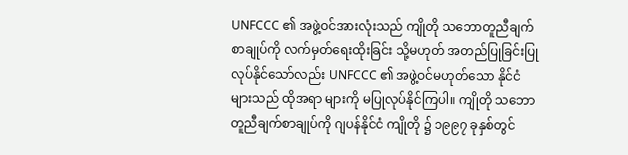UNFCCC ၏ အဖွဲ့ဝင်အားလုံးသည် ကျိုတို သဘောတူညီချက်စာချုပ်ကို လက်မှတ်ရေးထိုးခြင်း သို့မဟုတ် အတည်ပြုခြင်းပြုလုပ်နိုင်သော်လည်း UNFCCC ၏ အဖွဲ့ဝင်မဟုတ်သော နိုင်ငံများသည် ထိုအရာ များကို မပြုလုပ်နိုင်ကြပါ။ ကျိုတို သဘောတူညီချက်စာချုပ်ကို ဂျပန်နိုင်ငံ ကျိုတို ၌ ၁၉၉၇ ခုနှစ်တွင်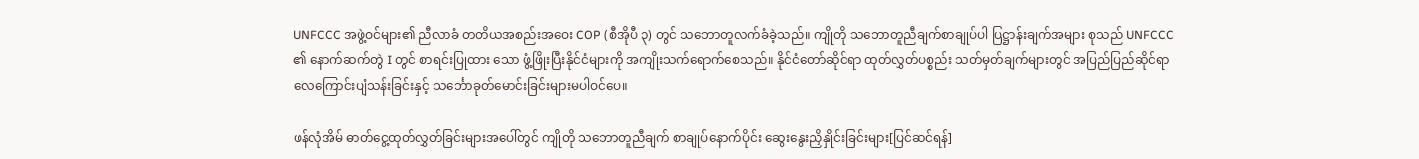UNFCCC အဖွဲ့ဝင်များ၏ ညီလာခံ တတိယအစည်းအဝေး COP (စီအိုပီ ၃) တွင် သဘောတူလက်ခံခဲ့သည်။ ကျိုတို သဘောတူညီချက်စာချုပ်ပါ ပြဋ္ဌာန်းချက်အများ စုသည် UNFCCC ၏ နောက်ဆက်တွဲ I တွင် စာရင်းပြုထား သော ဖွံ့ဖြိုးပြီးနိုင်ငံများကို အကျိုးသက်ရောက်စေသည်။ နိုင်ငံတော်ဆိုင်ရာ ထုတ်လွှတ်ပစ္စည်း သတ်မှတ်ချက်များတွင် အပြည်ပြည်ဆိုင်ရာ လေကြောင်းပျံသန်းခြင်းနှင့် သင်္ဘောခုတ်မောင်းခြင်းများမပါဝင်ပေ။

ဖန်လုံအိမ် ဓာတ်ငွေ့ထုတ်လွှတ်ခြင်းများအပေါ်တွင် ကျိုတို သဘောတူညီချက် စာချုပ်နောက်ပိုင်း ဆွေးနွေးညှိနှိုင်းခြင်းများ[ပြင်ဆင်ရန်]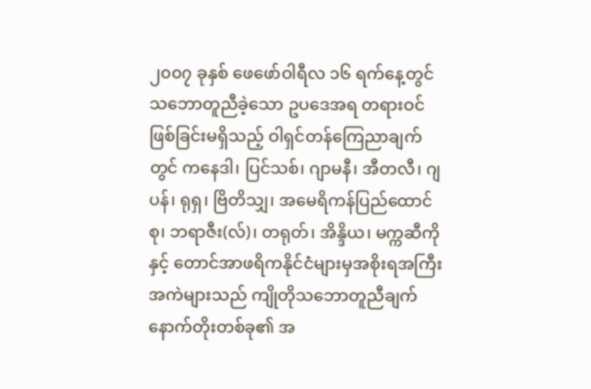၂၀၀၇ ခုနှစ် ဖေဖော်ဝါရီလ ၁၆ ရက်နေ့တွင် သဘောတူညီခဲ့သော ဥပဒေအရ တရားဝင်ဖြစ်ခြင်းမရှိသည့် ဝါရှင်တန်ကြေညာချက်တွင် ကနေဒါ၊ ပြင်သစ်၊ ဂျာမနီ၊ အီတလီ၊ ဂျပန်၊ ရုရှ၊ ဗြိတိသျှ၊ အမေရိကန်ပြည်ထောင်စု၊ ဘရာဇီး(လ်)၊ တရုတ်၊ အိန္ဒိယ၊ မက္ကဆီကိုနှင့် တောင်အာဖရိကနိုင်ငံများမှအစိုးရအကြီးအကဲများသည် ကျိုတိုသဘောတူညီချက်နောက်တိုးတစ်ခု၏ အ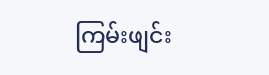ကြမ်းဖျင်း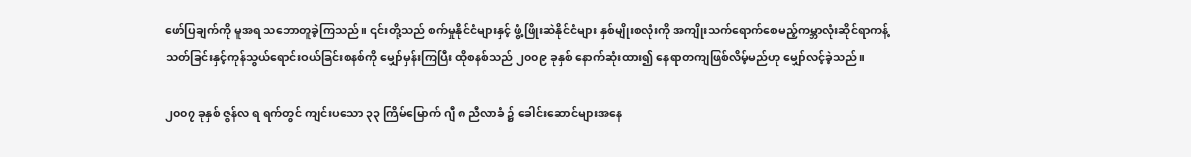ဖော်ပြချက်ကို မူအရ သဘောတူခဲ့ကြသည်။ ၎င်းတို့သည် စက်မှုနိုင်ငံများနှင့် ဖွံ့ဖြိုးဆဲနိုင်ငံများ နှစ်မျိုးစလုံးကို အကျိုးသက်ရောက်စေမည့်ကမ္ဘာလုံးဆိုင်ရာကန့်သတ်ခြင်းနှင့်ကုန်သွယ်ရောင်းဝယ်ခြင်းစနစ်ကို မျှော်မှန်းကြပြီး ထိုစနစ်သည် ၂၀၀၉ ခုနှစ် နောက်ဆုံးထား၍ နေရာတကျဖြစ်လိမ့်မည်ဟု မျှော်လင့်ခဲ့သည်။

၂၀၀၇ ခုနှစ် ဇွန်လ ရ ရက်တွင် ကျင်းပသော ၃၃ ကြိမ်မြောက် ဂျီ ၈ ညီလာခံ ၌ ခေါင်းဆောင်များအနေ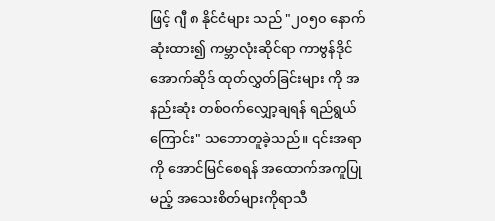ဖြင့် ဂျီ ၈ နိုင်ငံများ သည် "၂၀၅၀ နောက်ဆုံးထား၍ ကမ္ဘာလုံးဆိုင်ရာ ကာဗွန်ဒိုင်အောက်ဆိုဒ် ထုတ်လွှတ်ခြင်းများ ကို အနည်းဆုံး တစ်ဝက်လျှော့ချရန် ရည်ရွယ်ကြောင်း" သဘောတူခဲ့သည်။ ၎င်းအရာကို အောင်မြင်စေရန် အထောက်အကူပြုမည့် အသေးစိတ်များကိုရာသီ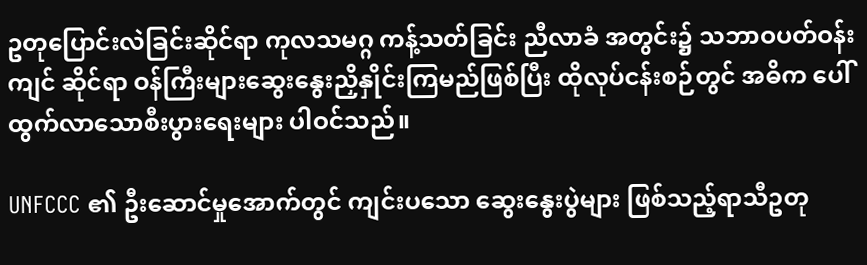ဥတုပြောင်းလဲခြင်းဆိုင်ရာ ကုလသမဂ္ဂ ကန့်သတ်ခြင်း ညီလာခံ အတွင်း၌ သဘာဝပတ်ဝန်းကျင် ဆိုင်ရာ ဝန်ကြီးများဆွေးနွေးညှိနှိုင်းကြမည်ဖြစ်ပြီး ထိုလုပ်ငန်းစဉ်တွင် အဓိက ပေါ်ထွက်လာသောစီးပွားရေးများ ပါဝင်သည်။

UNFCCC ၏ ဦးဆောင်မှုအောက်တွင် ကျင်းပသော ဆွေးနွေးပွဲများ ဖြစ်သည့်ရာသီဥတု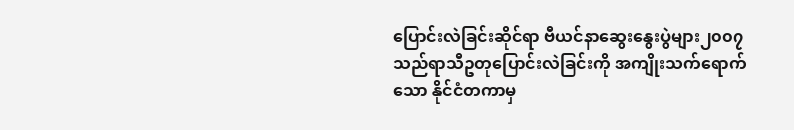ပြောင်းလဲခြင်းဆိုင်ရာ ဗီယင်နာဆွေးနွေးပွဲများ၂၀၀၇သည်ရာသီဥတုပြောင်းလဲခြင်းကို အကျိုးသက်ရောက်သော နိုင်ငံတကာမှ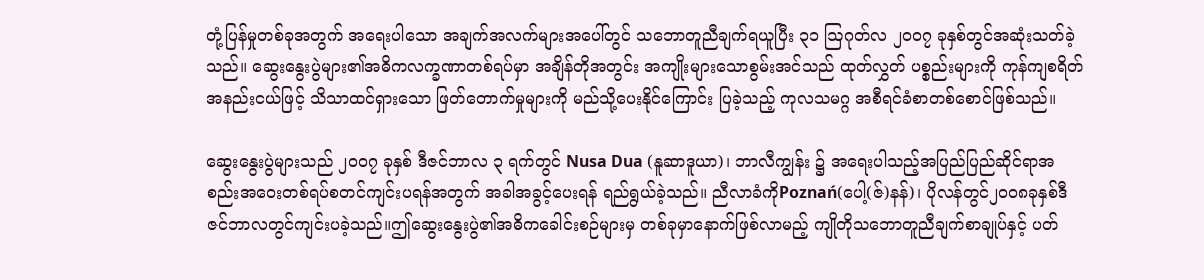တုံ့ပြန်မှုတစ်ခုအတွက် အရေးပါသော အချက်အလက်များအပေါ်တွင် သဘောတူညီချက်ရယူပြီး ၃၁ ဩဂုတ်လ ၂၀၀၇ ခုနှစ်တွင်အဆုံးသတ်ခဲ့သည်။ ဆွေးနွေးပွဲများ၏အဓိကလက္ခဏာတစ်ရပ်မှာ အချိန်တိုအတွင်း အကျိုးများသောစွမ်းအင်သည် ထုတ်လွှတ် ပစ္စည်းများကို ကုန်ကျစရိတ်အနည်းငယ်ဖြင့် သိသာထင်ရှားသော ဖြတ်တောက်မှုများကို မည်သို့ပေးနိုင်ကြောင်း ပြခဲ့သည့် ကုလသမဂ္ဂ အစီရင်ခံစာတစ်စောင်ဖြစ်သည်။

ဆွေးနွေးပွဲများသည် ၂၀၀၇ ခုနှစ် ဒီဇင်ဘာလ ၃ ရက်တွင် Nusa Dua (နူဆာဒူယာ)၊ ဘာလီကျွန်း ၌ အရေးပါသည့်အပြည်ပြည်ဆိုင်ရာအစည်းအဝေးတစ်ရပ်စတင်ကျင်းပရန်အတွက် အခါအခွင့်ပေးရန် ရည်ရွယ်ခဲ့သည်။ ညီလာခံကိုPoznań(ပေါ့(ဇ်)နန်)၊ ပိုလန်တွင်၂၀၀၈ခုနှစ်ဒီဇင်ဘာလတွင်ကျင်းပခဲ့သည်။ဤဆွေးနွေးပွဲ၏အဓိကခေါင်းစဉ်များမှ တစ်ခုမှာနောက်ဖြစ်လာမည့် ကျိုတိုသဘောတူညီချက်စာချုပ်နှင့် ပတ်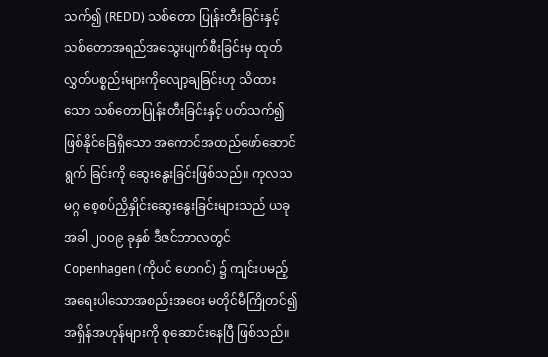သက်၍ (REDD) သစ်တော ပြုန်းတီးခြင်းနှင့် သစ်တောအရည်အသွေးပျက်စီးခြင်းမှ ထုတ်လွှတ်ပစ္စည်းများကိုလျော့ချခြင်းဟု သိထားသော သစ်တောပြုန်းတီးခြင်းနှင့် ပတ်သက်၍ ဖြစ်နိုင်ခြေရှိသော အကောင်အထည်ဖော်ဆောင်ရွက် ခြင်းကို ဆွေးနွေးခြင်းဖြစ်သည်။ ကုလသမဂ္ဂ စေ့စပ်ညှိနှိုင်းဆွေးနွေးခြင်းများသည် ယခုအခါ ၂၀၀၉ ခုနှစ် ဒီဇင်ဘာလတွင် Copenhagen (ကိုပင် ဟေဂင်) ၌ ကျင်းပမည့် အရေးပါသောအစည်းအဝေး မတိုင်မီကြိုတင်၍ အရှိန်အဟုန်များကို စုဆောင်းနေပြီ ဖြစ်သည်။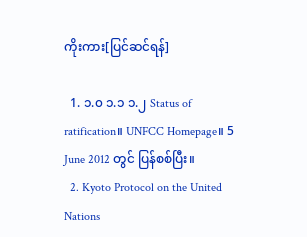ကိုးကား[ပြင်ဆင်ရန်]

  1. ၁.၀ ၁.၁ ၁.၂ Status of ratification။ UNFCC Homepage။ 5 June 2012 တွင် ပြန်စစ်ပြီး။
  2. Kyoto Protocol on the United Nations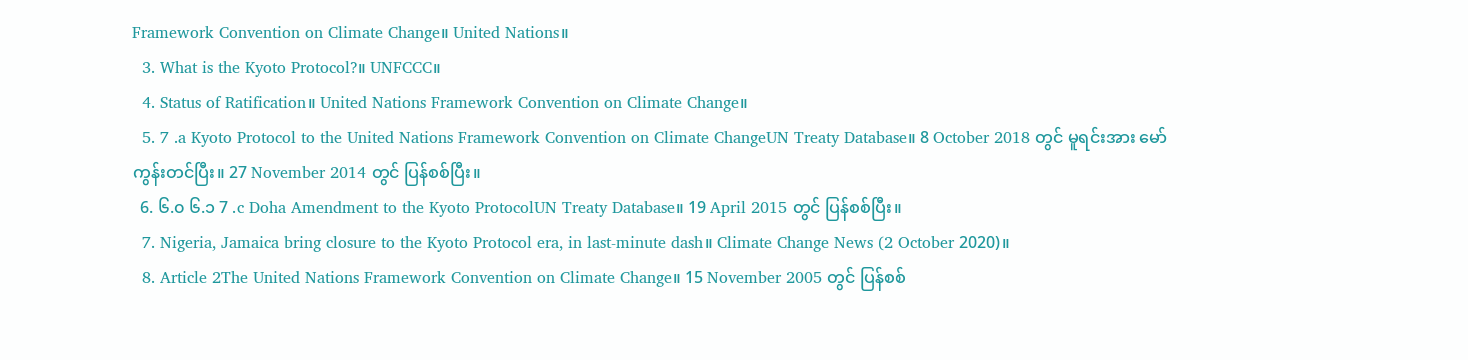Framework Convention on Climate Change။ United Nations။
  3. What is the Kyoto Protocol?။ UNFCCC။
  4. Status of Ratification။ United Nations Framework Convention on Climate Change။
  5. 7 .a Kyoto Protocol to the United Nations Framework Convention on Climate ChangeUN Treaty Database။ 8 October 2018 တွင် မူရင်းအား မော်ကွန်းတင်ပြီး။ 27 November 2014 တွင် ပြန်စစ်ပြီး။
  6. ၆.၀ ၆.၁ 7 .c Doha Amendment to the Kyoto ProtocolUN Treaty Database။ 19 April 2015 တွင် ပြန်စစ်ပြီး။
  7. Nigeria, Jamaica bring closure to the Kyoto Protocol era, in last-minute dash။ Climate Change News (2 October 2020)။
  8. Article 2The United Nations Framework Convention on Climate Change။ 15 November 2005 တွင် ပြန်စစ်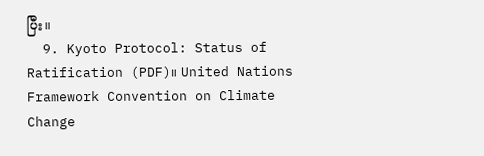ပြီး။
  9. Kyoto Protocol: Status of Ratification (PDF)။ United Nations Framework Convention on Climate Change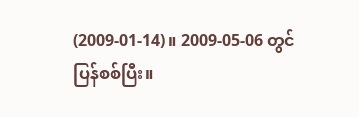(2009-01-14)။ 2009-05-06 တွင် ပြန်စစ်ပြီး။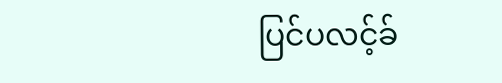ပြင်ပလင့်ခ်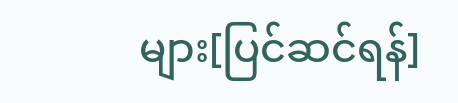များ[ပြင်ဆင်ရန်]